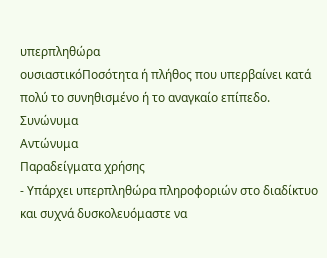υπερπληθώρα
ουσιαστικόΠοσότητα ή πλήθος που υπερβαίνει κατά πολύ το συνηθισμένο ή το αναγκαίο επίπεδο.
Συνώνυμα
Αντώνυμα
Παραδείγματα χρήσης
- Υπάρχει υπερπληθώρα πληροφοριών στο διαδίκτυο και συχνά δυσκολευόμαστε να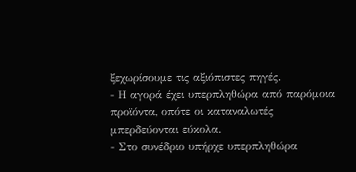ξεχωρίσουμε τις αξιόπιστες πηγές.
- Η αγορά έχει υπερπληθώρα από παρόμοια προϊόντα, οπότε οι καταναλωτές μπερδεύονται εύκολα.
- Στο συνέδριο υπήρχε υπερπληθώρα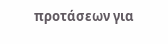προτάσεων για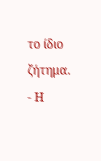το ίδιο ζήτημα.
- Η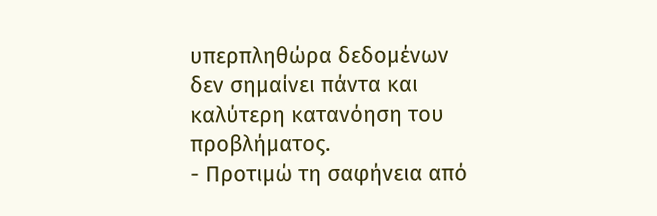υπερπληθώρα δεδομένων δεν σημαίνει πάντα και καλύτερη κατανόηση του προβλήματος.
- Προτιμώ τη σαφήνεια από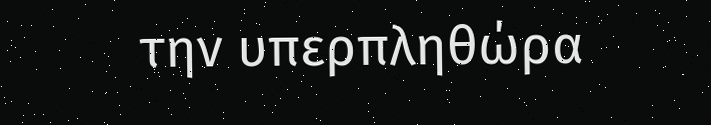την υπερπληθώρα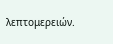λεπτομερειών.